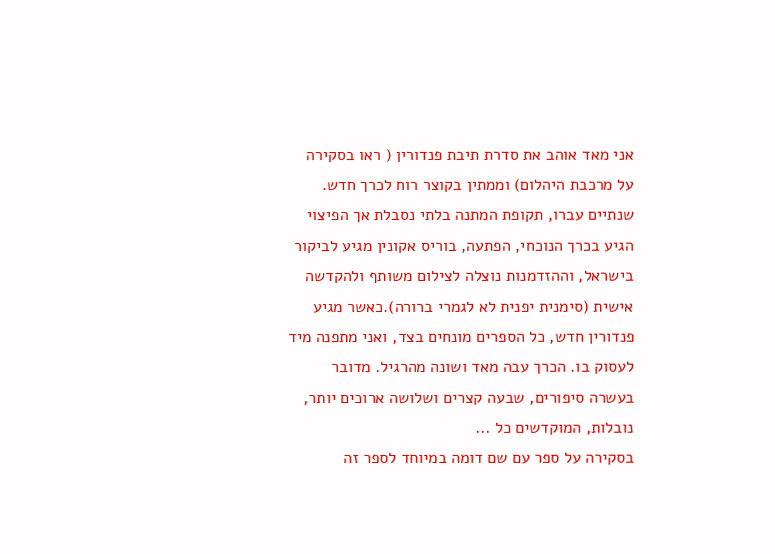אני מאד אוהב את סדרת תיבת פנדורין ( ראו בסקירה על מרכבת היהלום) וממתין בקוצר רוח לכרך חדש. שנתיים עברו, תקופת המתנה בלתי נסבלת אך הפיצוי הגיע בכרך הנוכחי, הפתעה, בוריס אקונין מגיע לביקור בישראל, וההזדמנות נוצלה לצילום משותף ולהקדשה אישית (סימנית יפנית לא לגמרי ברורה).כאשר מגיע פנדורין חדש, כל הספרים מונחים בצד, ואני מתפנה מיד לעסוק בו. הכרך עבה מאד ושונה מהרגיל. מדובר בעשרה סיפורים, שבעה קצרים ושלושה ארוכים יותר, נובלות, המוקדשים כל ...
בסקירה על ספר עם שם דומה במיוחד לספר זה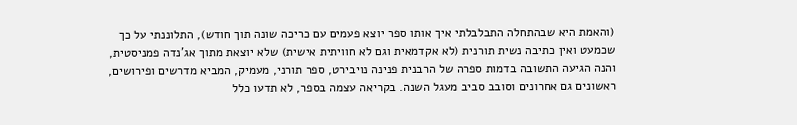(והאמת היא שבהתחלה התבלבלתי איך אותו ספר יוצא פעמים עם כריכה שונה תוך חודש), התלוננתי על כך שכמעט ואין כתיבה נשית תורנית (לא אקדמאית וגם לא חוויתית אישית) שלא יוצאת מתוך אג’נדה פמניסטית, והנה הגיעה התשובה בדמות ספרה של הרבנית פנינה נויבירט, ספר תורני, מעמיק, המביא מדרשים ופירושים, ראשונים גם אחרונים וסובב סביב מעגל השנה. בקריאה עצמה בספר, לא תדעו כלל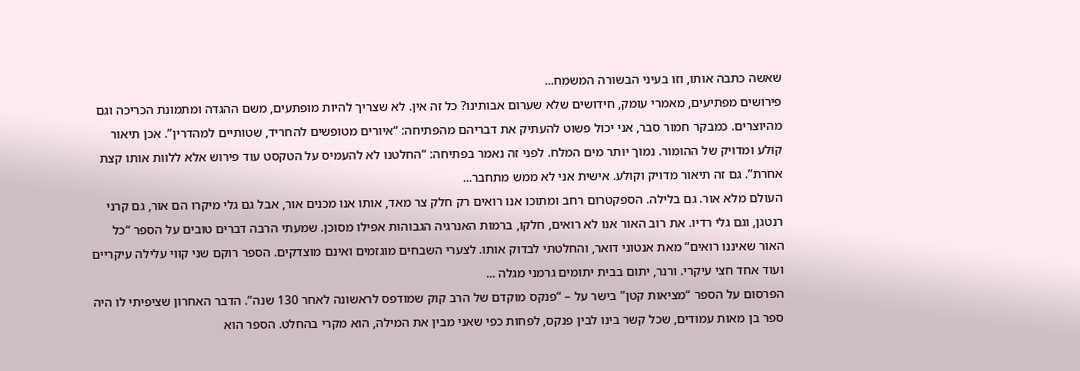שאשה כתבה אותו, וזו בעיני הבשורה המשמח...
פירושים מפתיעים, מאמרי עומק, חידושים שלא שערום אבותינו? כל זה אין. לא שצריך להיות מופתעים, משם ההגדה ומתמונת הכריכה וגם מהיוצרים. כמבקר חמור סבר, אני יכול פשוט להעתיק את דבריהם מהפתיחה: “איורים מטופשים להחריד, שטותיים למהדרין”. אכן תיאור קולע ומדויק של ההומור. נמוך יותר מים המלח. לפני זה נאמר בפתיחה: “החלטנו לא להעמיס על הטקסט עוד פירוש אלא ללוות אותו קצת אחרת”. גם זה תיאור מדויק וקולע. אישית אני לא ממש מתחבר...
העולם מלא אור. גם בלילה. הספקטרום רחב ומתוכו אנו רואים רק חלק צר מאד, אותו אנו מכנים אור, אבל גם גלי מיקרו הם אור, גם קרני רנטגן, וגם גלי רדיו. את רוב האור אנו לא רואים, חלקו, ברמות האנרגיה הגבוהות אפילו מסוכן. שמעתי הרבה דברים טובים על הספר “כל האור שאיננו רואים” מאת אנטוני דואר, והחלטתי לבדוק אותו. לצערי השבחים מוגזמים ואינם מוצדקים. הספר רוקם שני קווי עלילה עיקריים ועוד אחד חצי עיקרי. ורנר, יתום בבית יתומים גרמני מגלה ...
הפרסום על הספר “מציאות קטן” בישר על – “פנקס מוקדם של הרב קוק שמודפס לראשונה לאחר 130 שנה”. הדבר האחרון שציפיתי לו היה ספר בן מאות עמודים, שכל קשר בינו לבין פנקס, לפחות כפי שאני מבין את המילה, הוא מקרי בהחלט. הספר הוא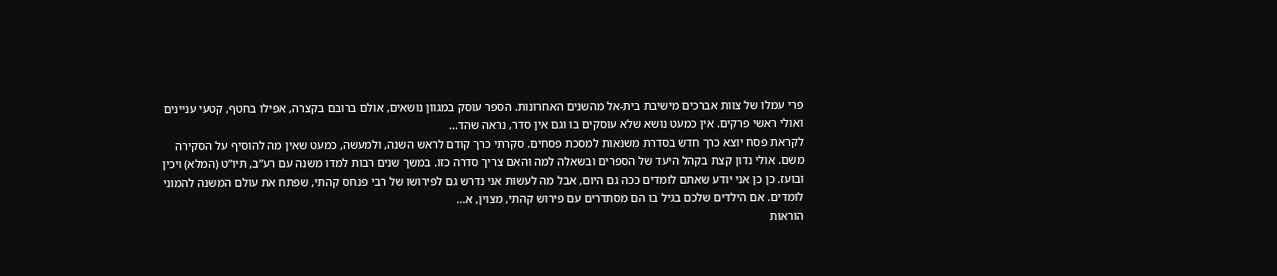פרי עמלו של צוות אברכים מישיבת בית-אל מהשנים האחרונות. הספר עוסק במגוון נושאים, אולם ברובם בקצרה, אפילו בחטף, קטעי עניינים ואולי ראשי פרקים. אין כמעט נושא שלא עוסקים בו וגם אין סדר, נראה שהד...
לקראת פסח יוצא כרך חדש בסדרת משנאות למסכת פסחים. סקרתי כרך קודם לראש השנה, ולמעשה, כמעט שאין מה להוסיף על הסקירה משם. אולי נדון קצת בקהל היעד של הספרים ובשאלה למה והאם צריך סדרה כזו. במשך שנים רבות למדו משנה עם רע”ב, תיו”ט (המלא) ויכין ובועז. כן כן אני יודע שאתם לומדים ככה גם היום, אבל מה לעשות אני נדרש גם לפירושו של רבי פנחס קהתי, שפתח את עולם המשנה להמוני לומדים. אם הילדים שלכם בגיל בו הם מסתדרים עם פירוש קהתי, מצוין, א...
הוראות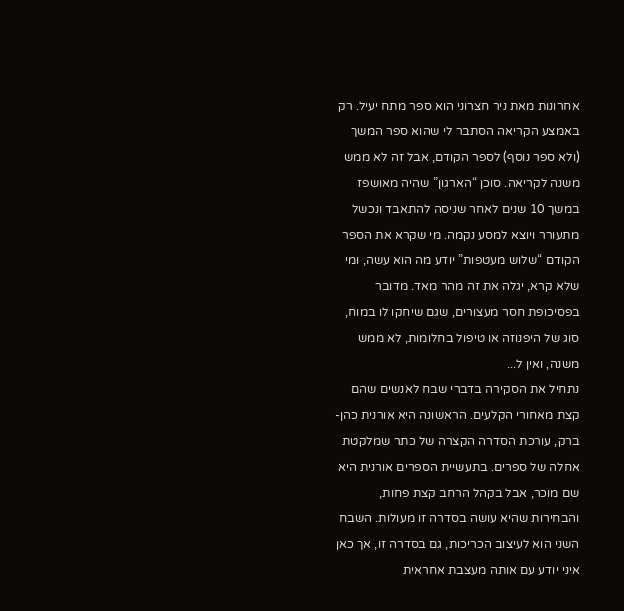אחרונות מאת ניר חצרוני הוא ספר מתח יעיל. רק באמצע הקריאה הסתבר לי שהוא ספר המשך (ולא ספר נוסף) לספר הקודם, אבל זה לא ממש משנה לקריאה. סוכן “הארגון” שהיה מאושפז במשך 10 שנים לאחר שניסה להתאבד ונכשל מתעורר ויוצא למסע נקמה. מי שקרא את הספר הקודם “שלוש מעטפות” יודע מה הוא עשה, ומי שלא קרא, יגלה את זה מהר מאד. מדובר בפסיכופת חסר מעצורים, שגם שיחקו לו במוח, סוג של היפנוזה או טיפול בחלומות, לא ממש משנה, ואין ל...
נתחיל את הסקירה בדברי שבח לאנשים שהם קצת מאחורי הקלעים. הראשונה היא אורנית כהן-ברק, עורכת הסדרה הקצרה של כתר שמלקטת אחלה של ספרים. בתעשיית הספרים אורנית היא שם מוכר, אבל בקהל הרחב קצת פחות, והבחירות שהיא עושה בסדרה זו מעולות. השבח השני הוא לעיצוב הכריכות, גם בסדרה זו, אך כאן איני יודע עם אותה מעצבת אחראית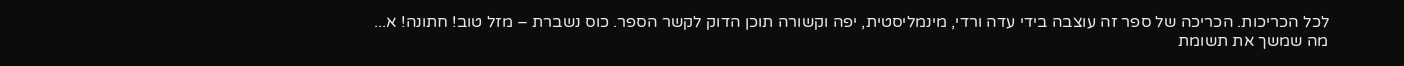לכל הכריכות. הכריכה של ספר זה עוצבה בידי עדה ורדי, מינמליסטית, יפה וקשורה תוכן הדוק לקשר הספר. כוס נשברת – מזל טוב! חתונה! א...
מה שמשך את תשומת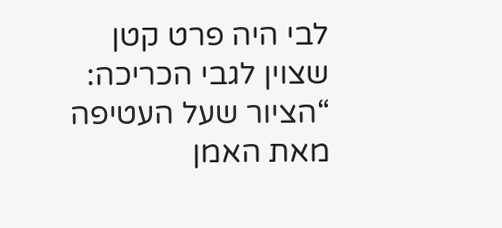לבי היה פרט קטן שצוין לגבי הכריכה: “הציור שעל העטיפה מאת האמן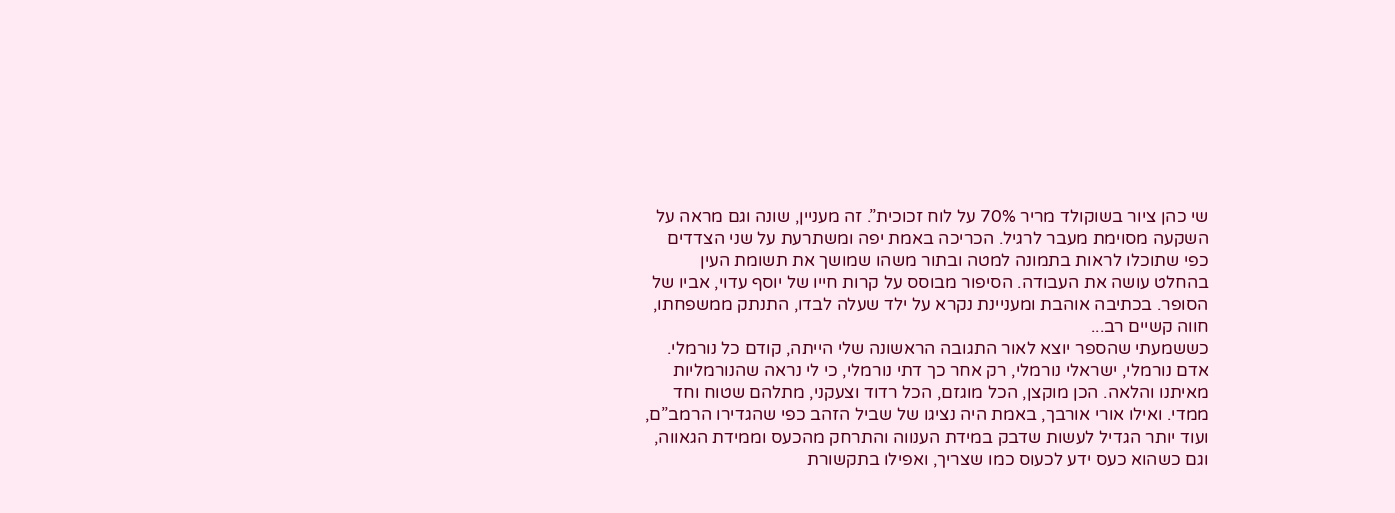שי כהן ציור בשוקולד מריר 70% על לוח זכוכית”. זה מעניין, שונה וגם מראה על השקעה מסוימת מעבר לרגיל. הכריכה באמת יפה ומשתרעת על שני הצדדים כפי שתוכלו לראות בתמונה למטה ובתור משהו שמושך את תשומת העין בהחלט עושה את העבודה. הסיפור מבוסס על קרות חייו של יוסף עדוי, אביו של הסופר. בכתיבה אוהבת ומעניינת נקרא על ילד שעלה לבדו, התנתק ממשפחתו, חווה קשיים רב...
כששמעתי שהספר יוצא לאור התגובה הראשונה שלי הייתה, קודם כל נורמלי. אדם נורמלי, ישראלי נורמלי, רק אחר כך דתי נורמלי, כי לי נראה שהנורמליות מאיתנו והלאה. הכן מוקצן, הכל מוגזם, הכל רדוד וצעקני, מתלהם שטוח וחד ממדי. ואילו אורי אורבך, באמת היה נציגו של שביל הזהב כפי שהגדירו הרמב”ם, ועוד יותר הגדיל לעשות שדבק במידת הענווה והתרחק מהכעס וממידת הגאווה, וגם כשהוא כעס ידע לכעוס כמו שצריך, ואפילו בתקשורת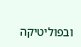ובפוליטיקה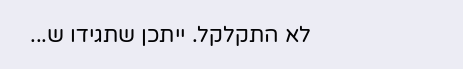לא התקלקל. ייתכן שתגידו ש...